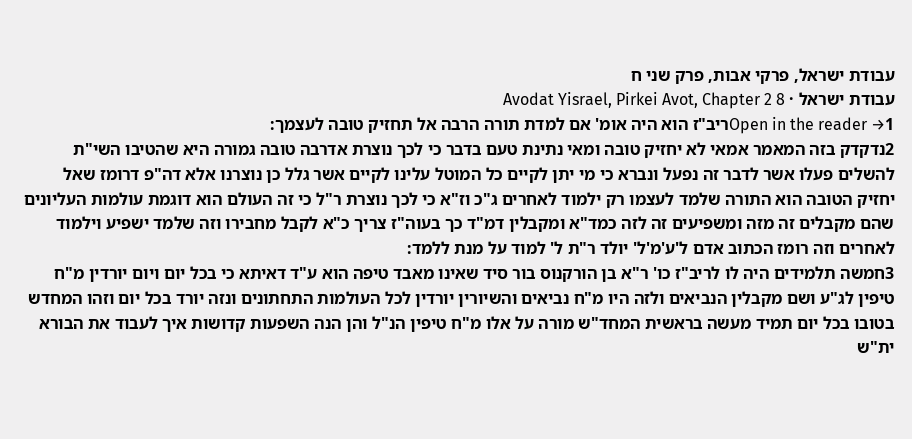עבודת ישראל, פרקי אבות, פרק שני ח
עבודת ישראל · Avodat Yisrael, Pirkei Avot, Chapter 2 8
Open in the reader →1ריב"ז הוא היה אומ' אם למדת תורה הרבה אל תחזיק טובה לעצמך:
2נדקדק בזה המאמר אמאי לא יחזיק טובה ומאי נתינת טעם בדבר כי לכך נוצרת אדרבה טובה גמורה היא שהטיבו השי"ת להשלים פעלו אשר לדבר זה נפעל ונברא כי מי יתן לקיים כל המוטל עלינו לקיים אשר גלל כן נוצרנו אלא דה"פ דרומז שאל יחזיק הטובה הוא התורה שלמד לעצמו רק ילמוד לאחרים ג"כ וז"א כי לכך נוצרת ר"ל כי זה העולם הוא דוגמת עולמות העליונים שהם מקבלים זה מזה ומשפיעים זה לזה כמד"א ומקבלין דמ"ד כך בעוה"ז צריך כ"א לקבל מחבירו וזה שלמד ישפיע וילמוד לאחרים וזה רומז הכתוב אדם ל'ע'מ'ל' יולד ר"ת ל' למוד על מנת ללמד:
3חמשה תלמידים היה לו לריב"ז כו' ר"א בן הורקנוס בור סיד שאינו מאבד טיפה הוא ע"ד דאיתא כי בכל יום ויום יורדין מ"ח טיפין לג"ע ושם מקבלין הנביאים ולזה היו מ"ח נביאים והשיורין יורדין לכל העולמות התחתונים ונזה יורד בכל יום וזהו המחדש בטובו בכל יום תמיד מעשה בראשית המחד"ש מורה על אלו מ"ח טיפין הנ"ל והן הנה השפעות קדושות איך לעבוד את הבורא ית"ש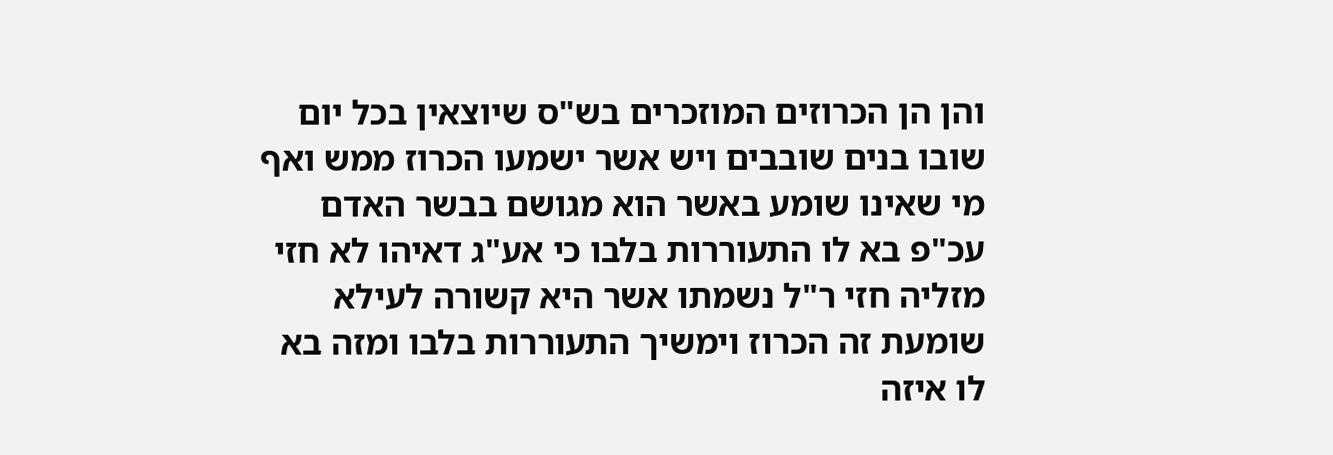והן הן הכרוזים המוזכרים בש"ס שיוצאין בכל יום שובו בנים שובבים ויש אשר ישמעו הכרוז ממש ואף מי שאינו שומע באשר הוא מגושם בבשר האדם עכ"פ בא לו התעוררות בלבו כי אע"ג דאיהו לא חזי מזליה חזי ר"ל נשמתו אשר היא קשורה לעילא שומעת זה הכרוז וימשיך התעוררות בלבו ומזה בא לו איזה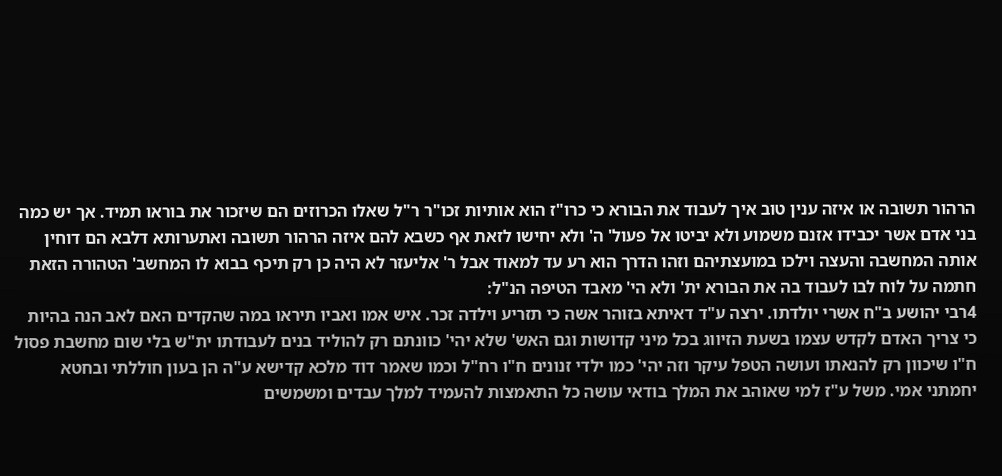הרהור תשובה או איזה ענין טוב איך לעבוד את הבורא כי כרו"ז הוא אותיות זכו"ר ר"ל שאלו הכרוזים הם שיזכור את בוראו תמיד. אך יש כמה בני אדם אשר יכבידו אזנם משמוע ולא יביטו אל פעול' ה' ולא יחישו לזאת אף כשבא להם איזה הרהור תשובה ואתערותא דלבא הם דוחין אותה המחשבה והעצה וילכו במועצתיהם וזהו הדרך הוא רע עד למאוד אבל ר' אליעזר לא היה כן רק תיכף בבוא לו המחשב' הטהורה הזאת חתמה על לוח לבו לעבוד בה את הבורא ית' ולא הי' מאבד הטיפה הנ"ל:
4רבי יהושע ב"ח אשרי יולדתו. ירצה ע"ד דאיתא בזוהר אשה כי תזריע וילדה זכר. איש אמו ואביו תיראו במה שהקדים האם לאב הנה בהיות כי צריך האדם לקדש עצמו בשעת הזיווג בכל מיני קדושות וגם האש' שלא יהי' כוונתם רק להוליד בנים לעבודתו ית"ש בלי שום מחשבת פסול ח"ו שיכוון רק להנאתו ועושה הטפל עיקר וזה יהי' כמו ילדי זנונים ח"ו רח"ל וכמו שאמר דוד מלכא קדישא ע"ה הן בעון חוללתי ובחטא יחמתני אמי. משל ע"ז למי שאוהב את המלך בודאי עושה כל התאמצות להעמיד למלך עבדים ומשמשים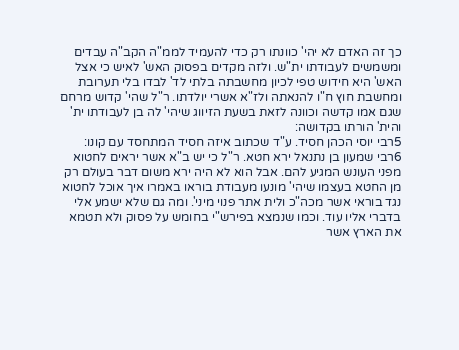כך זה האדם לא יהי' כוונתו רק כדי להעמיד לממ"ה הקב"ה עבדים ומשמשים לעבודתו ית"ש. ולזה מקדים בפסוק האש' לאיש כי אצל האש' היא חידוש טפי לכיון מחשבתה בלתי לד' לבדו בלי תערובת ומחשבת חוץ ח"ו להנאתה ולז"א אשרי יולדתו. ר"ל שהי' קדוש מרחם שגם אמו קדשה וכוונה לזאת בשעת הזיווג שיהי' לה בן לעבודתו ית' והית' הורתו בקדושה:
5רבי יוסי הכהן חסיד. ע"ד שכתוב איזה חסיד המתחסד עם קונו:
6רבי שמעון בן נתנאל ירא חטא. ר"ל כי יש ב"א אשר יראים לחטוא מפני העונש המגיע להם. אבל הוא לא היה ירא משום דבר בעולם רק מן החטא בעצמו שיהי' מונעו מעבודת בוראו באמרו איך אוכל לחטוא נגד בוראי אשר מכה"כ ולית אתר פנוי מיני'. ומה גם שלא ישמע אלי בדברי אליו עוד. וכמו שנמצא בפירש"י בחומש על פסוק ולא תטמא את הארץ אשר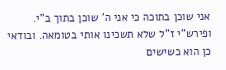אני שוכן בתוכה כי אני ה' שוכן בתוך ב"י. ופירש"י ז"ל שלא תשכינו אותי בטומאה. ובודאי כן הוא כשישים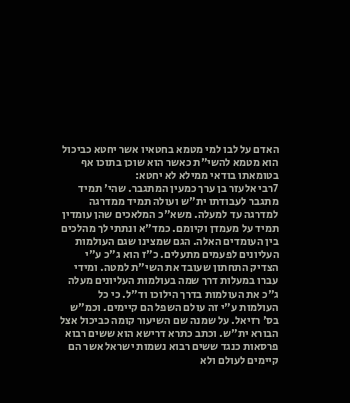האדם על לבו למי מטמא בחטאיו אשר יחטא כביכול הוא מטמא להשי"ת כאשר הוא שוכן בתוכו אף בטומאתו בודאי ממילא לא יחטא:
7רבי אלעזר בן ערך כמעין המתגבר. שהי' תמיד מתגבר לעבודתו ית"ש ועולה תמיד ממדרגה למדרגה עד למעלה. משא"כ המלאכים שהן עומדין תמיד על מעמדן וקיומם. כמד"א ונתתי לך מהלכים בין העומדים האלה. הגם שמצינו שגם העולמות העליונים לפעמים מתעלים. כ"ז הוא ג"כ ע"י הצדיק התחתון שעובד את השי"ת למטה. ומידי עברו במעלות דרך שמה בעולמות העליונים מעלה ג"כ את העולמות בדרך הילוכו וד"ל. כי כל העולמות ע"י זה עולם השפל הם קיימים. וכמ"ש בס' רזיאל. על שמנה שם השיעור קומה כביכול אצל הבורא ית"ש. וכתב כתרא דרישא הוא ששים רבוא פרסאות כנגד ששים רבוא נשמות ישראל אשר הם קיימים לעולם ולא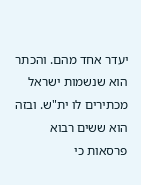יעדר אחד מהם. והכתר הוא שנשמות ישראל מכתירים לו ית"ש. ובזה הוא ששים רבוא פרסאות כי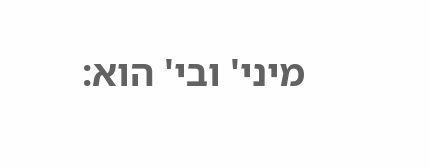מיני' ובי' הוא: